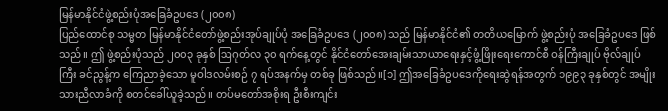မြန်မာနိုင်ငံဖွဲ့စည်းပုံအခြေခံဥပဒေ (၂၀၀၈)
ပြည်ထောင်စု သမ္မတ မြန်မာနိုင်ငံတော်ဖွဲ့စည်းအုပ်ချုပ်ပုံ အခြေခံဥပဒေ (၂၀၀၈) သည် မြန်မာနိုင်ငံ၏ တတိယမြောက် ဖွဲ့စည်းပုံ အခြေခံဥပဒေ ဖြစ်သည်။ ဤ ဖွဲ့စည်းပုံသည် ၂၀၀၃ ခုနှစ် ဩဂုတ်လ ၃၀ ရက်နေ့တွင် နိုင်ငံတော်အေးချမ်းသာယာရေးနှင့်ဖွံ့ဖြိုးရေးကောင်စီ ဝန်ကြီးချုပ် ဗိုလ်ချုပ်ကြီး ခင်ညွန့်က ကြေညာခဲ့သော မူဝါဒလမ်းစဉ် ၇ ရပ်အနက်မှ တစ်ခု ဖြစ်သည်။[၁] ဤအခြေခံဥပဒေကိုရေးဆွဲရန်အတွက် ၁၉၉၃ ခုနှစ်တွင် အမျိုးသားညီလာခံကို စတင်ခေါ်ယူခဲ့သည်။ တပ်မတော်အစိုးရ ဦးစီးကျင်း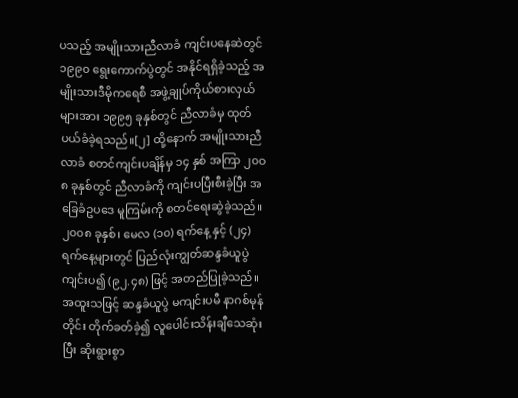ပသည့် အမျိုးသားညီလာခံ ကျင်းပနေဆဲတွင် ၁၉၉၀ ရွေးကောက်ပွဲတွင် အနိုင်ရရှိခဲ့သည့် အမျိုးသားဒီမိုကရေစီ အဖွဲ့ချုပ်ကိုယ်စားလှယ်များအား ၁၉၉၅ ခုနှစ်တွင် ညီလာခံမှ ထုတ်ပယ်ခံခဲ့ရသည်။[၂] ထို့နောက် အမျိုးသားညီလာခံ စတင်ကျင်းပချိန်မှ ၁၄ နှစ် အကြာ ၂၀ဝ၈ ခုနှစ်တွင် ညီလာခံကို ကျင်းပပြီးစီးခဲ့ပြီး အခြေခံဥပဒေ မူကြမ်းကို စတင်ရေးဆွဲခဲ့သည်။ ၂၀၀၈ ခုနှစ်၊ မေလ (၁၀) ရက်နေ့ နှင့် (၂၄) ရက်နေ့များတွင် ပြည်လုံးကျွတ်ဆန္ဒခံယူပွဲ ကျင်းပ၍ (၉၂.၄၈) ဖြင့် အတည်ပြုခဲ့သည်။ အထူးသဖြင့် ဆန္ဒခံယူပွဲ မကျင်းပမီ နာဂစ်မုန်တိုင်း တိုက်ခတ်ခဲ့၍ လူပေါင်းသိန်းချီသေဆုံးပြီး ဆိုးရွားစွာ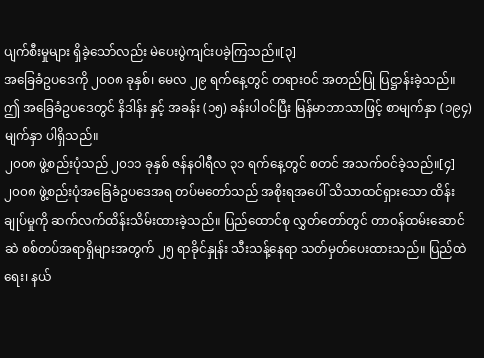ပျက်စီးမှုများ ရှိခဲ့သော်လည်း မဲပေးပွဲကျင်းပခဲ့ကြသည်။[၃]
အခြေခံဥပဒေကို ၂၀၀၈ ခုနှစ်၊ မေလ ၂၉ ရက်နေ့တွင် တရားဝင် အတည်ပြု ပြဋ္ဌာန်းခဲ့သည်။ ဤ အခြေခံဥပဒေတွင် နိဒါန်း နှင့် အခန်း (၁၅) ခန်းပါဝင်ပြီး မြန်မာဘာသာဖြင့် စာမျက်နှာ (၁၉၄) မျက်နှာ ပါရှိသည်။
၂၀၀၈ ဖွဲ့စည်းပုံသည် ၂၀၁၁ ခုနှစ် ဇန်နဝါရီလ ၃၁ ရက်နေ့တွင် စတင် အသက်ဝင်ခဲ့သည်။[၄]
၂၀၀၈ ဖွဲ့စည်းပုံအခြေခံဥပဒေအရ တပ်မတော်သည် အစိုးရအပေါ် သိသာထင်ရှားသော ထိန်းချုပ်မှုကို ဆက်လက်ထိန်းသိမ်းထားခဲ့သည်။ ပြည်ထောင်စု လွှတ်တော်တွင် တာဝန်ထမ်းဆောင်ဆဲ စစ်တပ်အရာရှိများအတွက် ၂၅ ရာခိုင်နှုန်း သီးသန့်နေရာ သတ်မှတ်ပေးထားသည်။ ပြည်ထဲရေး၊ နယ်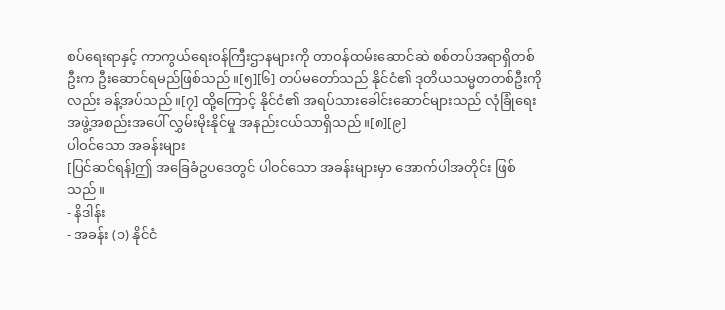စပ်ရေးရာနှင့် ကာကွယ်ရေးဝန်ကြီးဌာနများကို တာဝန်ထမ်းဆောင်ဆဲ စစ်တပ်အရာရှိတစ်ဦးက ဦးဆောင်ရမည်ဖြစ်သည်။[၅][၆] တပ်မတော်သည် နိုင်ငံ၏ ဒုတိယသမ္မတတစ်ဦးကိုလည်း ခန့်အပ်သည်။[၇] ထို့ကြောင့် နိုင်ငံ၏ အရပ်သားခေါင်းဆောင်များသည် လုံခြုံရေးအဖွဲ့အစည်းအပေါ် လွှမ်းမိုးနိုင်မှု အနည်းငယ်သာရှိသည်။[၈][၉]
ပါဝင်သော အခန်းများ
[ပြင်ဆင်ရန်]ဤ အခြေခံဥပဒေတွင် ပါဝင်သော အခန်းများမှာ အောက်ပါအတိုင်း ဖြစ်သည်။
- နိဒါန်း
- အခန်း (၁) နိုင်ငံ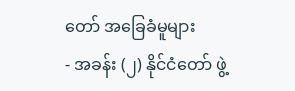တော် အခြေခံမူများ
- အခန်း (၂) နိုင်ငံတော် ဖွဲ့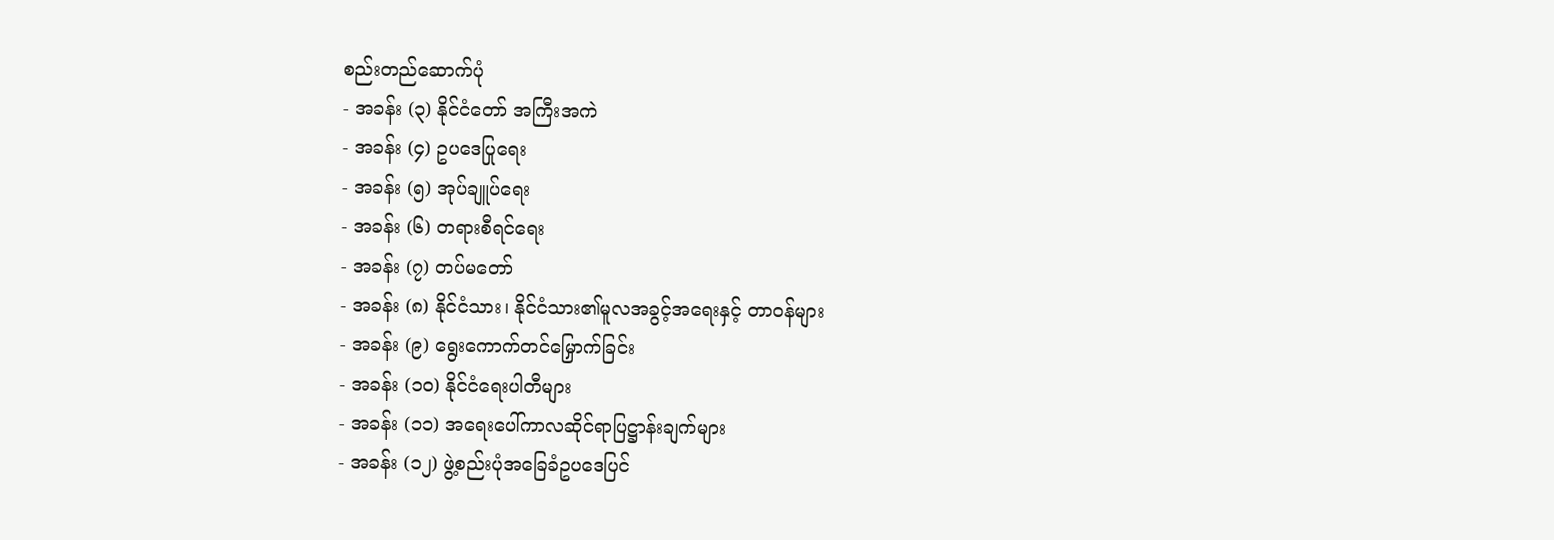စည်းတည်ဆောက်ပုံ
- အခန်း (၃) နိုင်ငံတော် အကြီးအကဲ
- အခန်း (၄) ဥပဒေပြုရေး
- အခန်း (၅) အုပ်ချူပ်ရေး
- အခန်း (၆) တရားစီရင်ရေး
- အခန်း (၇) တပ်မတော်
- အခန်း (၈) နိုင်ငံသား၊ နိုင်ငံသား၏မူလအခွင့်အရေးနှင့် တာဝန်များ
- အခန်း (၉) ရွေးကောက်တင်မြှောက်ခြင်း
- အခန်း (၁၀) နိုင်ငံရေးပါတီများ
- အခန်း (၁၁) အရေးပေါ်ကာလဆိုင်ရာပြဋ္ဌာန်းချက်များ
- အခန်း (၁၂) ဖွဲ့စည်းပုံအခြေခံဥပဒေပြင်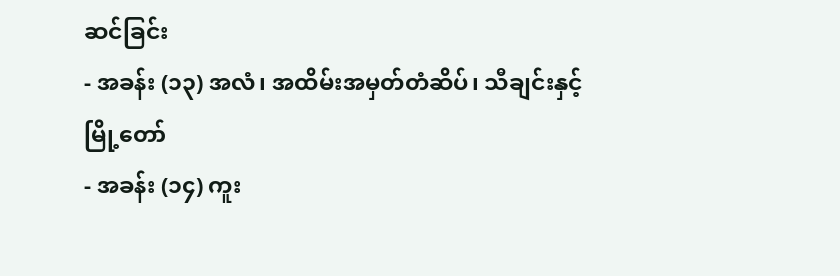ဆင်ခြင်း
- အခန်း (၁၃) အလံ၊ အထိမ်းအမှတ်တံဆိပ်၊ သီချင်းနှင့် မြို့တော်
- အခန်း (၁၄) ကူး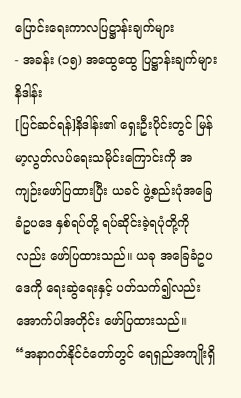ပြောင်းရေးကာလပြဋ္ဌာန်းချက်များ
- အခန်း (၁၅) အထွေထွေ ပြဋ္ဌာန်းချက်များ
နိဒါန်း
[ပြင်ဆင်ရန်]နိဒါန်း၏ ရှေးဦးပိုင်းတွင် မြန်မာ့လွတ်လပ်ရေးသမိုင်းကြောင်းကို အကျဉ်းဖော်ပြထားပြီး ယခင် ဖွဲ့စည်းပုံအခြေခံဥပဒေ နှစ်ရပ်တို့ ရပ်ဆိုင်းခဲ့ရပုံတို့ကိုလည်း ဖော်ပြထားသည်။ ယခု အခြေခံဥပဒေကို ရေးဆွဲရေးနှင့် ပတ်သက်၍လည်း အောက်ပါအတိုင်း ဖော်ပြထားသည်။
“အနာဂတ်နိုင်ငံတော်တွင် ရေရှည်အကျိုးရှိ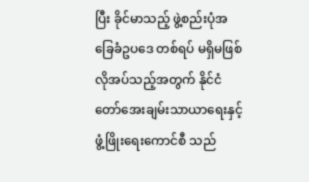ပြီး ခိုင်မာသည့် ဖွဲ့စည်းပုံအခြေခံဥပဒေ တစ်ရပ် မရှိမဖြစ်လိုအပ်သည့်အတွက် နိုင်ငံတော်အေးချမ်းသာယာရေးနှင့် ဖွံ့ဖြိုးရေးကောင်စီ သည်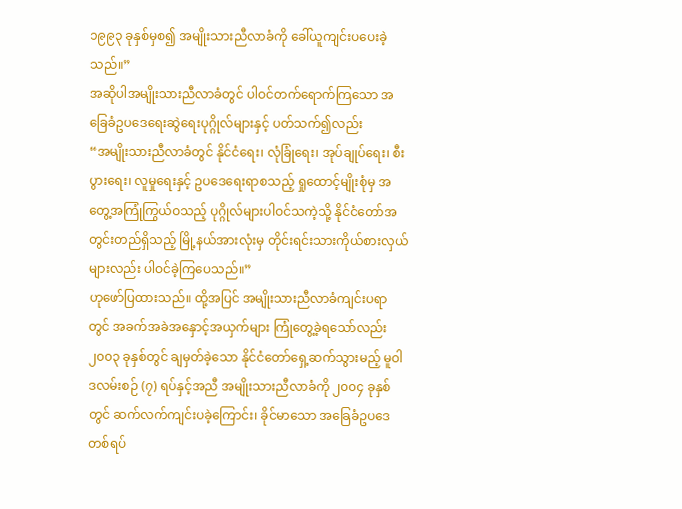၁၉၉၃ ခုနှစ်မှစ၍ အမျိုးသားညီလာခံကို ခေါ်ယူကျင်းပပေးခဲ့သည်။”
အဆိုပါအမျိုးသားညီလာခံတွင် ပါဝင်တက်ရောက်ကြသော အခြေခံဥပဒေရေးဆွဲရေးပုဂ္ဂိုလ်များနှင့် ပတ်သက်၍လည်း
“အမျိုးသားညီလာခံတွင် နိုင်ငံရေး၊ လုံခြုံရေး၊ အုပ်ချုပ်ရေး၊ စီးပွားရေး၊ လူမှုရေးနှင့် ဥပဒေရေးရာစသည့် ရှုထောင့်မျိုးစုံမှ အတွေ့အကြုံကြွယ်ဝသည့် ပုဂ္ဂိုလ်များပါဝင်သကဲ့သို့ နိုင်ငံတော်အတွင်းတည်ရှိသည့် မြို့နယ်အားလုံးမှ တိုင်းရင်းသားကိုယ်စားလှယ်များလည်း ပါဝင်ခဲ့ကြပေသည်။”
ဟုဖော်ပြထားသည်။ ထို့အပြင် အမျိုးသားညီလာခံကျင်းပရာတွင် အခက်အခဲအနှောင့်အယှက်များ ကြုံတွေ့ခဲ့ရသော်လည်း ၂၀၀၃ ခုနှစ်တွင် ချမှတ်ခဲ့သော နိုင်ငံတော်ရှေ့ဆက်သွားမည့် မူဝါဒလမ်းစဉ် (၇) ရပ်နှင့်အညီ အမျိုးသားညီလာခံကို ၂၀၀၄ ခုနှစ်တွင် ဆက်လက်ကျင်းပခဲ့ကြောင်း၊ ခိုင်မာသော အခြေခံဥပဒေတစ်ရပ်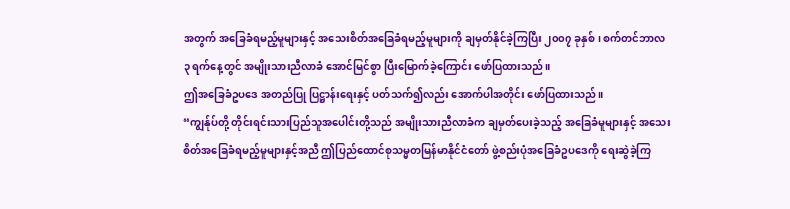အတွက် အခြေခံရမည့်မူများနှင့် အသေးစိတ်အခြေခံရမည့်မူများကို ချမှတ်နိုင်ခဲ့ကြပြီး ၂၀၀၇ ခုနှစ်၊ စက်တင်ဘာလ ၃ ရက်နေ့တွင် အမျိုးသားညီလာခံ အောင်မြင်စွာ ပြီးမြောက်ခဲ့ကြောင်း ဖော်ပြထားသည်။
ဤအခြေခံဥပဒေ အတည်ပြု ပြဋ္ဌာန်းရေးနှင့် ပတ်သက်၍လည်း အောက်ပါအတိုင်း ဖော်ပြထားသည်။
“ကျွန်ုပ်တို့ တိုင်းရင်းသားပြည်သူအပေါင်းတို့သည် အမျိုးသားညီလာခံက ချမှတ်ပေးခဲ့သည့် အခြေခံမူများနှင့် အသေးစိတ်အခြေခံရမည့်မူများနှင့်အညီ ဤပြည်ထောင်စုသမ္မတမြန်မာနိုင်ငံတော် ဖွဲ့စည်းပုံအခြေခံဥပဒေကို ရေးဆွဲခဲ့ကြ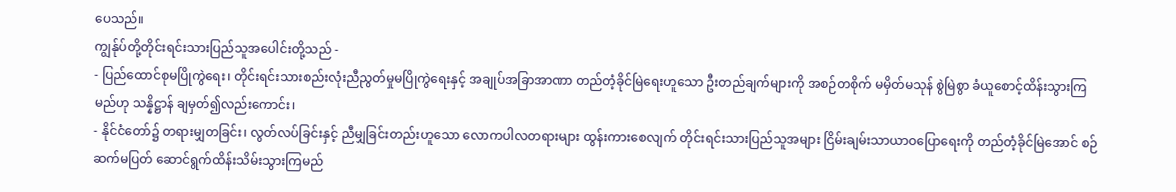ပေသည်။
ကျွန်ုပ်တို့တိုင်းရင်းသားပြည်သူအပေါင်းတို့သည် -
- ပြည်ထောင်စုမပြိုကွဲရေး၊ တိုင်းရင်းသားစည်းလုံးညီညွတ်မှုမပြိုကွဲရေးနှင့် အချုပ်အခြာအာဏာ တည်တံ့ခိုင်မြဲရေးဟူသော ဦးတည်ချက်များကို အစဉ်တစိုက် မမှိတ်မသုန် စွဲမြဲစွာ ခံယူစောင့်ထိန်းသွားကြမည်ဟု သန္နိဋ္ဌာန် ချမှတ်၍လည်းကောင်း၊
- နိုင်ငံတော်၌ တရားမျှတခြင်း၊ လွတ်လပ်ခြင်းနှင့် ညီမျှခြင်းတည်းဟူသော လောကပါလတရားများ ထွန်းကားစေလျက် တိုင်းရင်းသားပြည်သူအများ ငြိမ်းချမ်းသာယာဝပြောရေးကို တည်တံ့ခိုင်မြဲအောင် စဉ်ဆက်မပြတ် ဆောင်ရွက်ထိန်းသိမ်းသွားကြမည်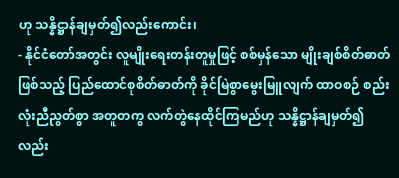ဟု သန္နိဋ္ဌာန်ချမှတ်၍လည်းကောင်း၊
- နိုင်ငံတော်အတွင်း လူမျိုးရေးတန်းတူမှုဖြင့် စစ်မှန်သော မျိုးချစ်စိတ်ဓာတ် ဖြစ်သည့် ပြည်ထောင်စုစိတ်ဓာတ်ကို ခိုင်မြဲစွာမွေးမြူလျက် ထာဝစဉ် စည်းလုံးညီညွတ်စွာ အတူတကွ လက်တွဲနေထိုင်ကြမည်ဟု သန္နိဋ္ဌာန်ချမှတ်၍ လည်း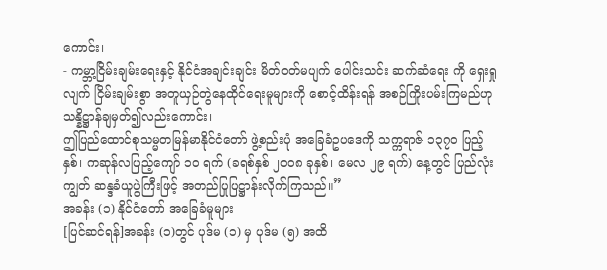ကောင်း၊
- ကမ္ဘာ့ငြိမ်းချမ်းရေးနှင့် နိုင်ငံအချင်းချင်း မိတ်ဝတ်မပျက် ပေါင်းသင်း ဆက်ဆံရေး ကို ရှေးရှုလျက် ငြိမ်းချမ်းစွာ အတူယှဉ်တွဲနေထိုင်ရေးမူများကို စောင့်ထိန်းရန် အစဉ်ကြိုးပမ်းကြမည်ဟု သန္နိဋ္ဌာန်ချမှတ်၍လည်းကောင်း၊
ဤပြည်ထောင်စုသမ္မတမြန်မာနိုင်ငံတော် ဖွဲ့စည်းပုံ အခြေခံဥပဒေကို သက္ကရာဇ် ၁၃၇၀ ပြည့်နှစ်၊ ကဆုန်လပြည့်ကျော် ၁၀ ရက် (ခရစ်နှစ် ၂၀၀၈ ခုနှစ်၊ မေလ ၂၉ ရက်) နေ့တွင် ပြည်လုံးကျွတ် ဆန္ဒခံယူပွဲကြီးဖြင့် အတည်ပြုပြဋ္ဌာန်းလိုက်ကြသည်။”
အခန်း (၁) နိုင်ငံတော် အခြေခံမူများ
[ပြင်ဆင်ရန်]အခန်း (၁)တွင် ပုဒ်မ (၁) မှ ပုဒ်မ (၅) အထိ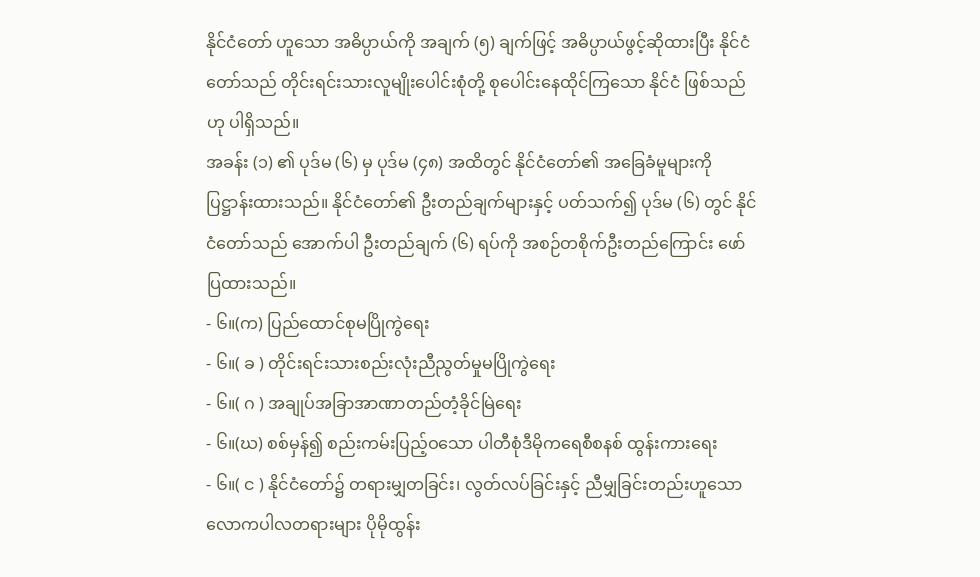နိုင်ငံတော် ဟူသော အဓိပ္ပာယ်ကို အချက် (၅) ချက်ဖြင့် အဓိပ္ပာယ်ဖွင့်ဆိုထားပြီး နိုင်ငံတော်သည် တိုင်းရင်းသားလူမျိုးပေါင်းစုံတို့ စုပေါင်းနေထိုင်ကြသော နိုင်ငံ ဖြစ်သည်ဟု ပါရှိသည်။
အခန်း (၁) ၏ ပုဒ်မ (၆) မှ ပုဒ်မ (၄၈) အထိတွင် နိုင်ငံတော်၏ အခြေခံမူများကို ပြဋ္ဌာန်းထားသည်။ နိုင်ငံတော်၏ ဦးတည်ချက်များနှင့် ပတ်သက်၍ ပုဒ်မ (၆) တွင် နိုင်ငံတော်သည် အောက်ပါ ဦးတည်ချက် (၆) ရပ်ကို အစဉ်တစိုက်ဦးတည်ကြောင်း ဖော်ပြထားသည်။
- ၆။(က) ပြည်ထောင်စုမပြိုကွဲရေး
- ၆။( ခ ) တိုင်းရင်းသားစည်းလုံးညီညွတ်မှုမပြိုကွဲရေး
- ၆။( ဂ ) အချုပ်အခြာအာဏာတည်တံ့ခိုင်မြဲရေး
- ၆။(ဃ) စစ်မှန်၍ စည်းကမ်းပြည့်ဝသော ပါတီစုံဒီမိုကရေစီစနစ် ထွန်းကားရေး
- ၆။( င ) နိုင်ငံတော်၌ တရားမျှတခြင်း၊ လွတ်လပ်ခြင်းနှင့် ညီမျှခြင်းတည်းဟူသော လောကပါလတရားများ ပိုမိုထွန်း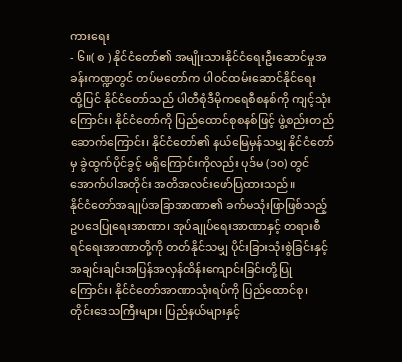ကားရေး
- ၆။( စ ) နိုင်ငံတော်၏ အမျိုးသားနိုင်ငံရေးဦးဆောင်မှုအခန်းကဏ္ဍတွင် တပ်မတော်က ပါဝင်ထမ်းဆောင်နိုင်ရေး
ထို့ပြင် နိုင်ငံတော်သည် ပါတီစုံဒီမိုကရေစီစနစ်ကို ကျင့်သုံးကြောင်း၊ နိုင်ငံတော်ကို ပြည်ထောင်စုစနစ်ဖြင့် ဖွဲ့စည်းတည်ဆောက်ကြောင်း၊ နိုင်ငံတော်၏ နယ်မြေမှန်သမျှ နိုင်ငံတော်မှ ခွဲထွက်ပိုင်ခွင့် မရှိကြောင်းကိုလည်း ပုဒ်မ (၁၀) တွင် အောက်ပါအတိုင်း အတိအလင်းဖော်ပြထားသည်။
နိုင်ငံတော်အချုပ်အခြာအာဏာ၏ ခက်မသုံးဖြာဖြစ်သည့် ဥပဒေပြုရေးအာဏာ၊ အုပ်ချုပ်ရေးအာဏာနှင့် တရားစီရင်ရေးအာဏာတို့ကို တတ်နိုင်သမျှ ပိုင်းခြားသုံးစွဲခြင်းနှင့် အချင်းချင်းအပြန်အလှန်ထိန်းကျောင်းခြင်းတို့ပြုကြောင်း၊ နိုင်ငံတော်အာဏာသုံးရပ်ကို ပြည်ထောင်စု၊ တိုင်းဒေသကြီးများ၊ ပြည်နယ်များနှင့်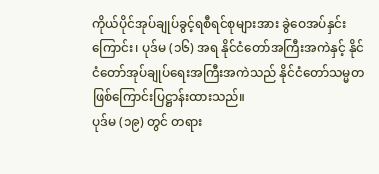ကိုယ်ပိုင်အုပ်ချုပ်ခွင့်ရစီရင်စုများအား ခွဲဝေအပ်နှင်းကြောင်း၊ ပုဒ်မ (၁၆) အရ နိုင်ငံတော်အကြီးအကဲနှင့် နိုင်ငံတော်အုပ်ချုပ်ရေးအကြီးအကဲသည် နိုင်ငံတော်သမ္မတ ဖြစ်ကြောင်းပြဋ္ဌာန်းထားသည်။
ပုဒ်မ (၁၉) တွင် တရား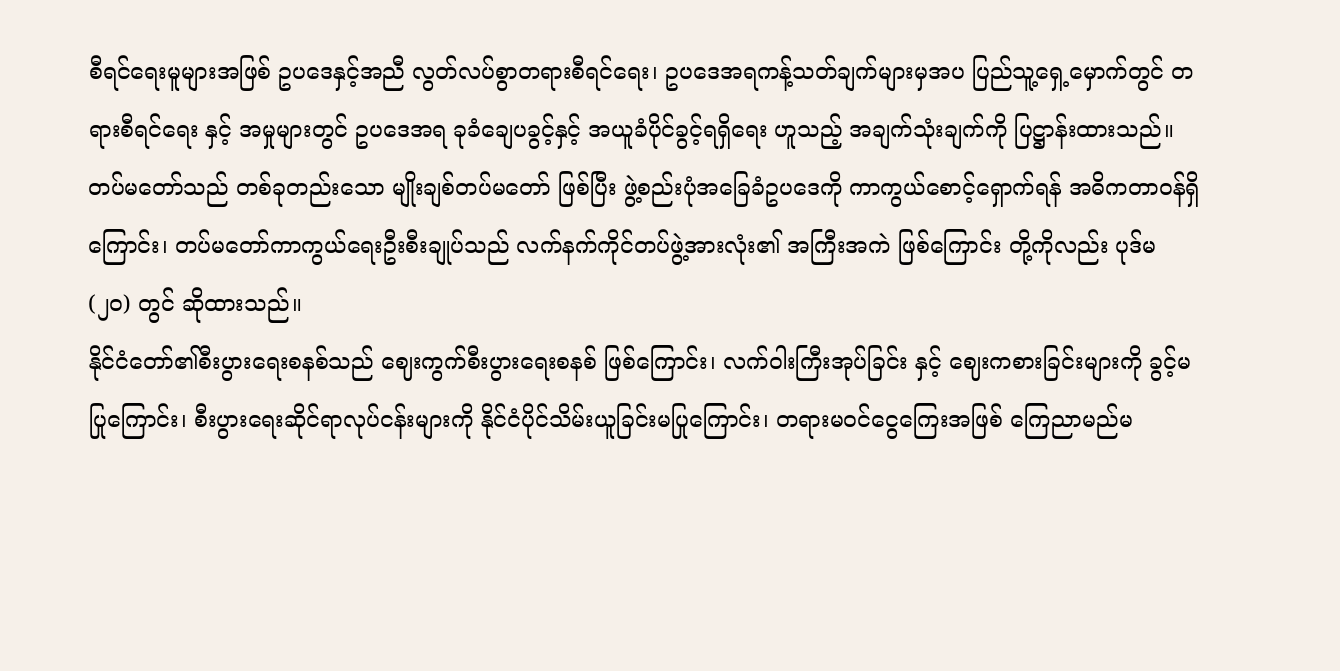စီရင်ရေးမူများအဖြစ် ဥပဒေနှင့်အညီ လွတ်လပ်စွာတရားစီရင်ရေး၊ ဥပဒေအရကန့်သတ်ချက်များမှအပ ပြည်သူ့ရှေ့မှောက်တွင် တရားစီရင်ရေး နှင့် အမှုများတွင် ဥပဒေအရ ခုခံချေပခွင့်နှင့် အယူခံပိုင်ခွင့်ရရှိရေး ဟူသည့် အချက်သုံးချက်ကို ပြဋ္ဌာန်းထားသည်။
တပ်မတော်သည် တစ်ခုတည်းသော မျိုးချစ်တပ်မတော် ဖြစ်ပြီး ဖွဲ့စည်းပုံအခြေခံဥပဒေကို ကာကွယ်စောင့်ရှောက်ရန် အဓိကတာဝန်ရှိကြောင်း၊ တပ်မတော်ကာကွယ်ရေးဦးစီးချုပ်သည် လက်နက်ကိုင်တပ်ဖွဲ့အားလုံး၏ အကြီးအကဲ ဖြစ်ကြောင်း တို့ကိုလည်း ပုဒ်မ (၂၀) တွင် ဆိုထားသည်။
နိုင်ငံတော်၏စီးပွားရေးစနစ်သည် ဈေးကွက်စီးပွားရေးစနစ် ဖြစ်ကြောင်း၊ လက်ဝါးကြီးအုပ်ခြင်း နှင့် ဈေးကစားခြင်းများကို ခွင့်မပြုကြောင်း၊ စီးပွားရေးဆိုင်ရာလုပ်ငန်းများကို နိုင်ငံပိုင်သိမ်းယူခြင်းမပြုကြောင်း၊ တရားမဝင်ငွေကြေးအဖြစ် ကြေညာမည်မ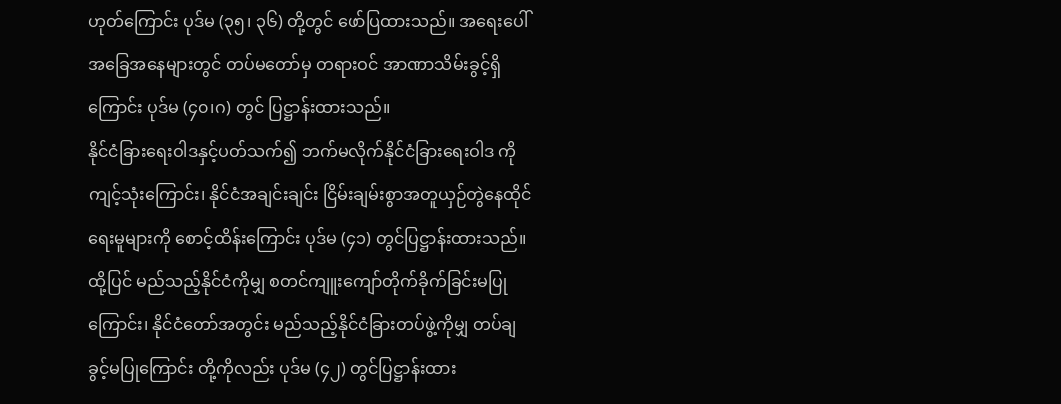ဟုတ်ကြောင်း ပုဒ်မ (၃၅၊ ၃၆) တို့တွင် ဖော်ပြထားသည်။ အရေးပေါ်အခြေအနေများတွင် တပ်မတော်မှ တရားဝင် အာဏာသိမ်းခွင့်ရှိကြောင်း ပုဒ်မ (၄၀၊ဂ) တွင် ပြဋ္ဌာန်းထားသည်။
နိုင်ငံခြားရေးဝါဒနှင့်ပတ်သက်၍ ဘက်မလိုက်နိုင်ငံခြားရေးဝါဒ ကို ကျင့်သုံးကြောင်း၊ နိုင်ငံအချင်းချင်း ငြိမ်းချမ်းစွာအတူယှဉ်တွဲနေထိုင်ရေးမူများကို စောင့်ထိန်းကြောင်း ပုဒ်မ (၄၁) တွင်ပြဋ္ဌာန်းထားသည်။ ထို့ပြင် မည်သည့်နိုင်ငံကိုမျှ စတင်ကျူးကျော်တိုက်ခိုက်ခြင်းမပြုကြောင်း၊ နိုင်ငံတော်အတွင်း မည်သည့်နိုင်ငံခြားတပ်ဖွဲ့ကိုမျှ တပ်ချခွင့်မပြုကြောင်း တို့ကိုလည်း ပုဒ်မ (၄၂) တွင်ပြဋ္ဌာန်းထား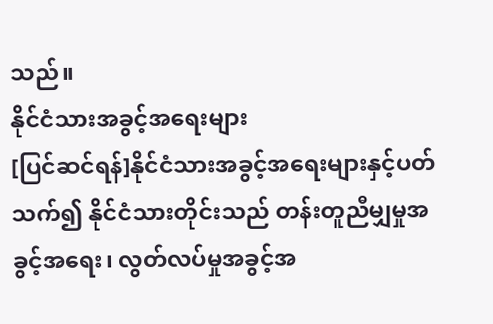သည်။
နိုင်ငံသားအခွင့်အရေးများ
[ပြင်ဆင်ရန်]နိုင်ငံသားအခွင့်အရေးများနှင့်ပတ်သက်၍ နိုင်ငံသားတိုင်းသည် တန်းတူညီမျှမှုအခွင့်အရေး၊ လွတ်လပ်မှုအခွင့်အ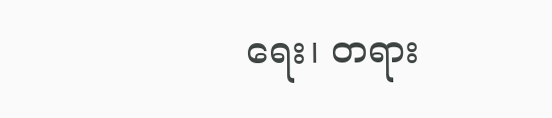ရေး၊ တရား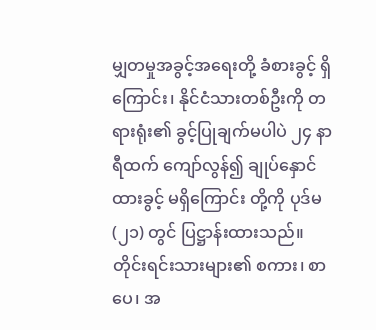မျှတမှုအခွင့်အရေးတို့ ခံစားခွင့် ရှိကြောင်း၊ နိုင်ငံသားတစ်ဦးကို တရားရုံး၏ ခွင့်ပြုချက်မပါပဲ ၂၄ နာရီထက် ကျော်လွန်၍ ချုပ်နှောင်ထားခွင့် မရှိကြောင်း တို့ကို ပုဒ်မ (၂၁) တွင် ပြဋ္ဌာန်းထားသည်။ တိုင်းရင်းသားများ၏ စကား၊ စာပေ၊ အ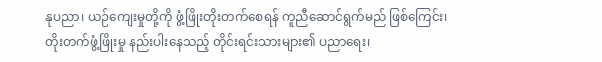နုပညာ၊ ယဉ်ကျေးမှုတို့ကို ဖွံ့ဖြိုးတိုးတက်စေရန် ကူညီဆောင်ရွက်မည် ဖြစ်ကြေင်း၊ တိုးတက်ဖွံ့ဖြိုးမှု နည်းပါးနေသည့် တိုင်းရင်းသားများ၏ ပညာရေး၊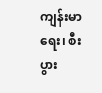ကျန်းမာရေး၊ စီးပွား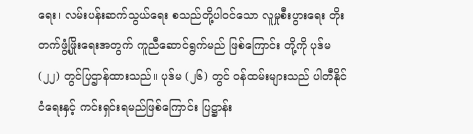ရေး၊ လမ်းပန်းဆက်သွယ်ရေး စသည်တို့ပါဝင်သော လူမှုစီးပွားရေး တိုးတက်ဖွံ့ဖြိုးရေးအတွက် ကူညီဆောင်ရွက်မည် ဖြစ်ကြောင်း တို့ကို ပုဒ်မ (၂၂) တွင်ပြဌာန်ထားသည်။ ပုဒ်မ (၂၆) တွင် ဝန်ထမ်းများသည် ပါတီနိုင်ငံရေးနှင့် ကင်းရှင်းရမည်ဖြစ်ကြောင်း ပြဋ္ဌာန်း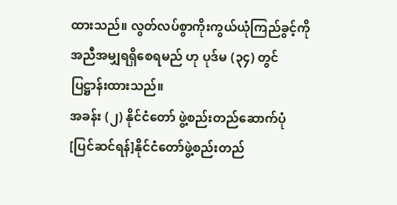ထားသည်။ လွတ်လပ်စွာကိုးကွယ်ယုံကြည်ခွင့်ကို အညီအမျှရရှိစေရမည် ဟု ပုဒ်မ (၃၄) တွင် ပြဋ္ဌာန်းထားသည်။
အခန်း (၂) နိုင်ငံတော် ဖွဲ့စည်းတည်ဆောက်ပုံ
[ပြင်ဆင်ရန်]နိုင်ငံတော်ဖွဲ့စည်းတည်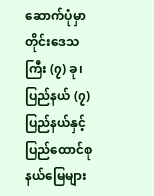ဆောက်ပုံမှာ တိုင်းဒေသကြီး (၇) ခု၊ ပြည်နယ် (၇) ပြည်နယ်နှင့် ပြည်ထောင်စုနယ်မြေများ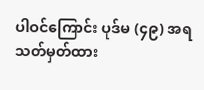ပါဝင်ကြောင်း ပုဒ်မ (၄၉) အရ သတ်မှတ်ထား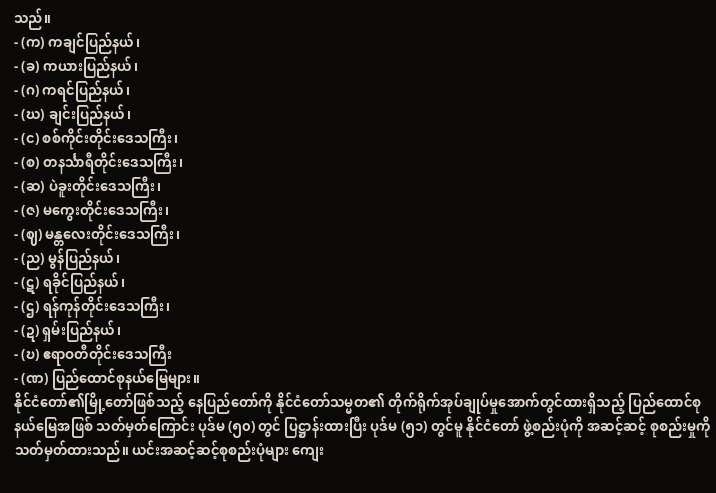သည်။
- (က) ကချင်ပြည်နယ်၊
- (ခ) ကယားပြည်နယ်၊
- (ဂ) ကရင်ပြည်နယ်၊
- (ဃ) ချင်းပြည်နယ်၊
- (င) စစ်ကိုင်းတိုင်းဒေသကြီး၊
- (စ) တနင်္သာရီတိုင်းဒေသကြီး၊
- (ဆ) ပဲခူးတိုင်းဒေသကြီး၊
- (ဇ) မကွေးတိုင်းဒေသကြီး၊
- (ဈ) မန္တလေးတိုင်းဒေသကြီး၊
- (ည) မွန်ပြည်နယ်၊
- (ဋ) ရခိုင်ပြည်နယ်၊
- (ဌ) ရန်ကုန်တိုင်းဒေသကြီး၊
- (ဍ) ရှမ်းပြည်နယ်၊
- (ဎ) ဧရာဝတီတိုင်းဒေသကြီး
- (ဏ) ပြည်ထောင်စုနယ်မြေများ။
နိုင်ငံတော်၏မြို့တော်ဖြစ်သည့် နေပြည်တော်ကို နိုင်ငံတော်သမ္မတ၏ တိုက်ရိုက်အုပ်ချုပ်မှုအောက်တွင်ထားရှိသည့် ပြည်ထောင်စုနယ်မြေအဖြစ် သတ်မှတ်ကြောင်း ပုဒ်မ (၅၀) တွင် ပြဋ္ဌာန်းထားပြီး ပုဒ်မ (၅၁) တွင်မူ နိုင်ငံတော် ဖွဲ့စည်းပုံကို အဆင့်ဆင့် စုစည်းမှုကို သတ်မှတ်ထားသည်။ ယင်းအဆင့်ဆင့်စုစည်းပုံများ ကျေး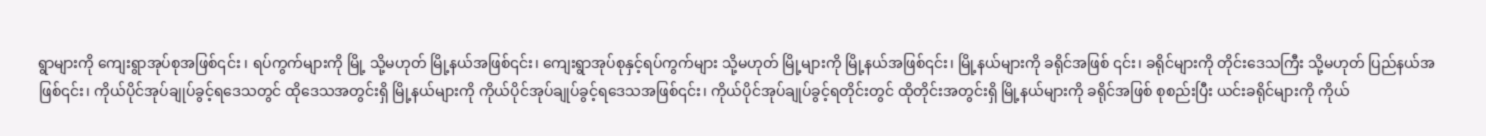ရွာများကို ကျေးရွာအုပ်စုအဖြစ်၎င်း ၊ ရပ်ကွက်များကို မြို့ သို့မဟုတ် မြို့နယ်အဖြစ်၎င်း၊ ကျေးရွာအုပ်စုနှင့်ရပ်ကွက်များ သို့မဟုတ် မြို့များကို မြို့နယ်အဖြစ်၎င်း၊ မြို့နယ်များကို ခရိုင်အဖြစ် ၎င်း၊ ခရိုင်များကို တိုင်းဒေသကြီး သို့မဟုတ် ပြည်နယ်အဖြစ်၎င်း၊ ကိုယ်ပိုင်အုပ်ချုပ်ခွင့်ရဒေသတွင် ထိုဒေသအတွင်းရှိ မြို့နယ်များကို ကိုယ်ပိုင်အုပ်ချုပ်ခွင့်ရဒေသအဖြစ်၎င်း၊ ကိုယ်ပိုင်အုပ်ချုပ်ခွင့်ရတိုင်းတွင် ထိုတိုင်းအတွင်းရှိ မြို့နယ်များကို ခရိုင်အဖြစ် စုစည်းပြီး ယင်းခရိုင်များကို ကိုယ်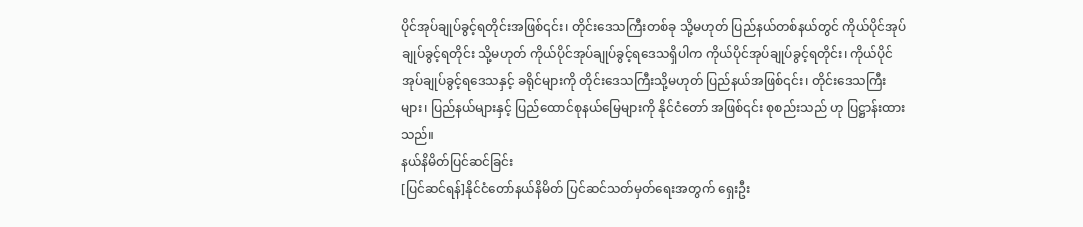ပိုင်အုပ်ချုပ်ခွင့်ရတိုင်းအဖြစ်၎င်း၊ တိုင်းဒေသကြီးတစ်ခု သို့မဟုတ် ပြည်နယ်တစ်နယ်တွင် ကိုယ်ပိုင်အုပ်ချုပ်ခွင့်ရတိုင်း သို့မဟုတ် ကိုယ်ပိုင်အုပ်ချုပ်ခွင့်ရဒေသရှိပါက ကိုယ်ပိုင်အုပ်ချုပ်ခွင့်ရတိုင်း၊ ကိုယ်ပိုင်အုပ်ချုပ်ခွင့်ရဒေသနှင့် ခရိုင်များကို တိုင်းဒေသကြီးသို့မဟုတ် ပြည်နယ်အဖြစ်၎င်း၊ တိုင်းဒေသကြီးများ၊ ပြည်နယ်များနှင့် ပြည်ထောင်စုနယ်မြေများကို နိုင်ငံတော် အဖြစ်၎င်း စုစည်းသည် ဟု ပြဋ္ဌာန်းထားသည်။
နယ်နိမိတ်ပြင်ဆင်ခြင်း
[ပြင်ဆင်ရန်]နိုင်ငံတော်နယ်နိမိတ် ပြင်ဆင်သတ်မှတ်ရေးအတွက် ရှေးဦး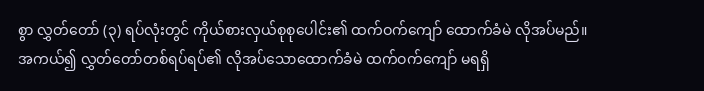စွာ လွှတ်တော် (၃) ရပ်လုံးတွင် ကိုယ်စားလှယ်စုစုပေါင်း၏ ထက်ဝက်ကျော် ထောက်ခံမဲ လိုအပ်မည်။ အကယ်၍ လွှတ်တော်တစ်ရပ်ရပ်၏ လိုအပ်သောထောက်ခံမဲ ထက်ဝက်ကျော် မရရှိ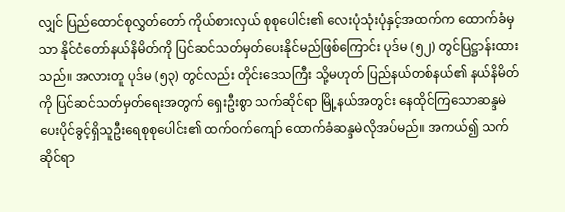လျှင် ပြည်ထောင်စုလွှတ်တော် ကိုယ်စားလှယ် စုစုပေါင်း၏ လေးပုံသုံးပုံနှင့်အထက်က ထောက်ခံမှသာ နိုင်ငံတော်နယ်နိမိတ်ကို ပြင်ဆင်သတ်မှတ်ပေးနိုင်မည်ဖြစ်ကြောင်း ပုဒ်မ (၅၂) တွင်ပြဋ္ဌာန်းထားသည်။ အလားတူ ပုဒ်မ (၅၃) တွင်လည်း တိုင်းဒေသကြီး သို့မဟုတ် ပြည်နယ်တစ်နယ်၏ နယ်နိမိတ်ကို ပြင်ဆင်သတ်မှတ်ရေးအတွက် ရှေးဦးစွာ သက်ဆိုင်ရာ မြို့နယ်အတွင်း နေထိုင်ကြသောဆန္ဒမဲ ပေးပိုင်ခွင့်ရှိသူဦးရေစုစုပေါင်း၏ ထက်ဝက်ကျော် ထောက်ခံဆန္ဒမဲလိုအပ်မည်။ အကယ်၍ သက်ဆိုင်ရာ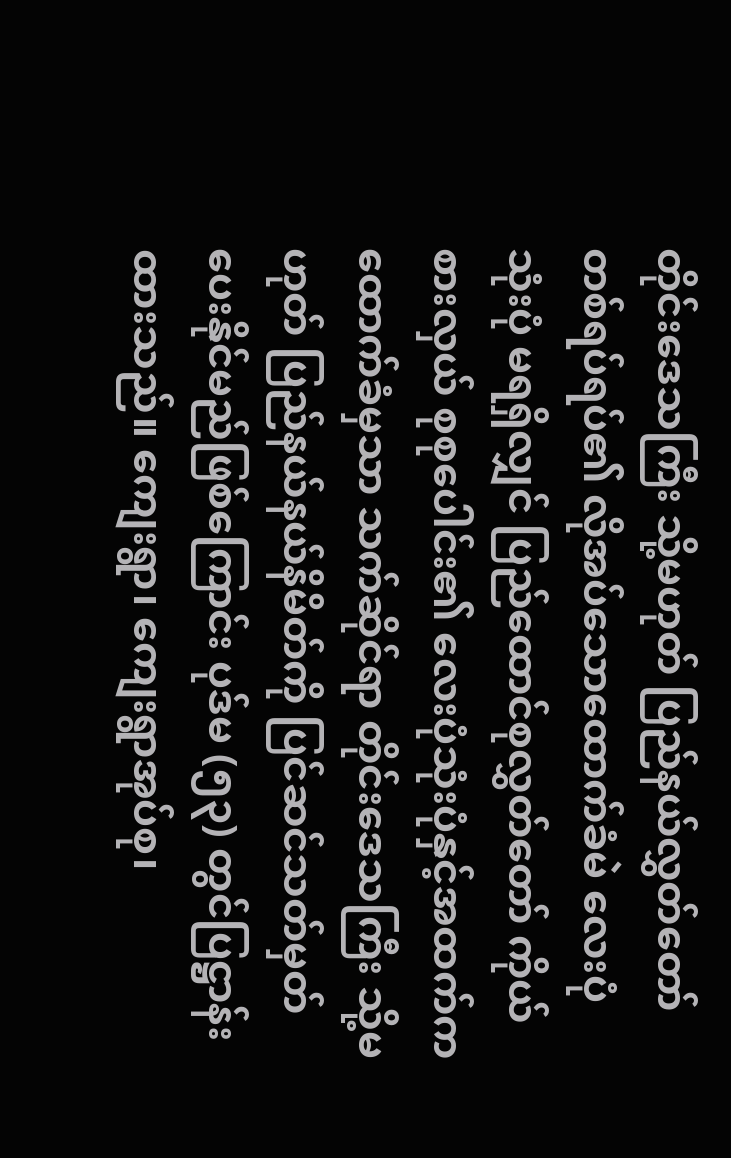တိုင်းဒေသကြီး သို့မဟုတ် ပြည်နယ်လွှတ်တော် တစ်ရပ်ရပ်၏ လိုအပ်သောထောက်ခံမဲ လေးပုံသုံးပုံ မရရှိလျှင် ပြည်ထောင်စုလွှတ်တော် ကိုယ်စားလှယ် စုစုပေါင်း၏ လေးပုံသုံးပုံနှင့်အထက်က ထောက်ခံမှသာ သက်ဆိုင်ရာ တိုင်းဒေသကြီး သို့မဟုတ် ပြည်နယ်နယ်နိမိတ်ကို ပြင်ဆင်သတ်မှတ်ပေးနိုင်မည်ဖြစ်ကြောင်း ပုဒ်မ (၅၃) တွင်ပြဋ္ဌာန်းထားသည်။ ကျေးရွာ၊ ကျေးရွာအုပ်စု၊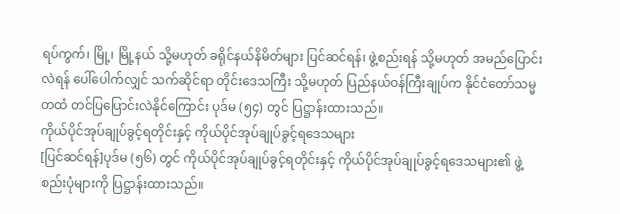ရပ်ကွက်၊ မြို့၊ မြို့နယ် သို့မဟုတ် ခရိုင်နယ်နိမိတ်များ ပြင်ဆင်ရန်၊ ဖွဲ့စည်းရန် သို့မဟုတ် အမည်ပြောင်းလဲရန် ပေါ်ပေါက်လျှင် သက်ဆိုင်ရာ တိုင်းဒေသကြီး သို့မဟုတ် ပြည်နယ်ဝန်ကြီးချုပ်က နိုင်ငံတော်သမ္မတထံ တင်ပြပြောင်းလဲနိုင်ကြောင်း ပုဒ်မ (၅၄) တွင် ပြဋ္ဌာန်းထားသည်။
ကိုယ်ပိုင်အုပ်ချုပ်ခွင့်ရတိုင်းနှင့် ကိုယ်ပိုင်အုပ်ချုပ်ခွင့်ရဒေသများ
[ပြင်ဆင်ရန်]ပုဒ်မ (၅၆) တွင် ကိုယ်ပိုင်အုပ်ချုပ်ခွင့်ရတိုင်းနှင့် ကိုယ်ပိုင်အုပ်ချုပ်ခွင့်ရဒေသများ၏ ဖွဲ့စည်းပုံများကို ပြဋ္ဌာန်းထားသည်။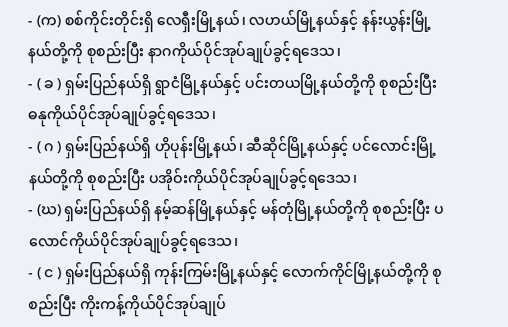- (က) စစ်ကိုင်းတိုင်းရှိ လေရှီးမြို့နယ်၊ လဟယ်မြို့နယ်နှင့် နန်းယွန်းမြို့နယ်တို့ကို စုစည်းပြီး နာဂကိုယ်ပိုင်အုပ်ချုပ်ခွင့်ရဒေသ၊
- ( ခ ) ရှမ်းပြည်နယ်ရှိ ရွာငံမြို့နယ်နှင့် ပင်းတယမြို့နယ်တို့ကို စုစည်းပြီး ဓနုကိုယ်ပိုင်အုပ်ချုပ်ခွင့်ရဒေသ၊
- ( ဂ ) ရှမ်းပြည်နယ်ရှိ ဟိုပုန်းမြို့နယ်၊ ဆီဆိုင်မြို့နယ်နှင့် ပင်လောင်းမြို့နယ်တို့ကို စုစည်းပြီး ပအိုဝ်းကိုယ်ပိုင်အုပ်ချုပ်ခွင့်ရဒေသ၊
- (ဃ) ရှမ်းပြည်နယ်ရှိ နမ့်ဆန်မြို့နယ်နှင့် မန်တုံမြို့နယ်တို့ကို စုစည်းပြီး ပလောင်ကိုယ်ပိုင်အုပ်ချုပ်ခွင့်ရဒေသ၊
- ( င ) ရှမ်းပြည်နယ်ရှိ ကုန်းကြမ်းမြို့နယ်နှင့် လောက်ကိုင်မြို့နယ်တို့ကို စုစည်းပြီး ကိုးကန့်ကိုယ်ပိုင်အုပ်ချုပ်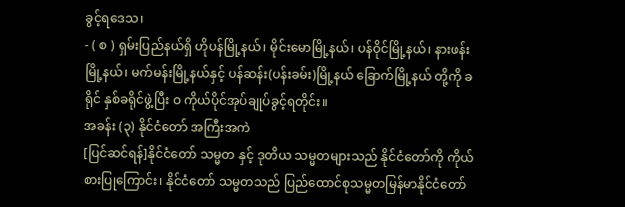ခွင့်ရဒေသ၊
- ( စ ) ရှမ်းပြည်နယ်ရှိ ဟိုပန်မြို့နယ်၊ မိုင်းမောမြို့နယ်၊ ပန်ဝိုင်မြို့နယ်၊ နားဖန်းမြို့နယ်၊ မက်မန်းမြို့နယ်နှင့် ပန်ဆန်း(ပန်းခမ်း)မြို့နယ် ခြောက်မြို့နယ် တို့ကို ခရိုင် နှစ်ခရိုင်ဖွဲ့ပြီး ဝ ကိုယ်ပိုင်အုပ်ချုပ်ခွင့်ရတိုင်း။
အခန်း (၃) နိုင်ငံတော် အကြီးအကဲ
[ပြင်ဆင်ရန်]နိုင်ငံတော် သမ္မတ နှင့် ဒုတိယ သမ္မတများသည် နိုင်ငံတော်ကို ကိုယ်စားပြုကြောင်း၊ နိုင်ငံတော် သမ္မတသည် ပြည်ထောင်စုသမ္မတမြန်မာနိုင်ငံတော်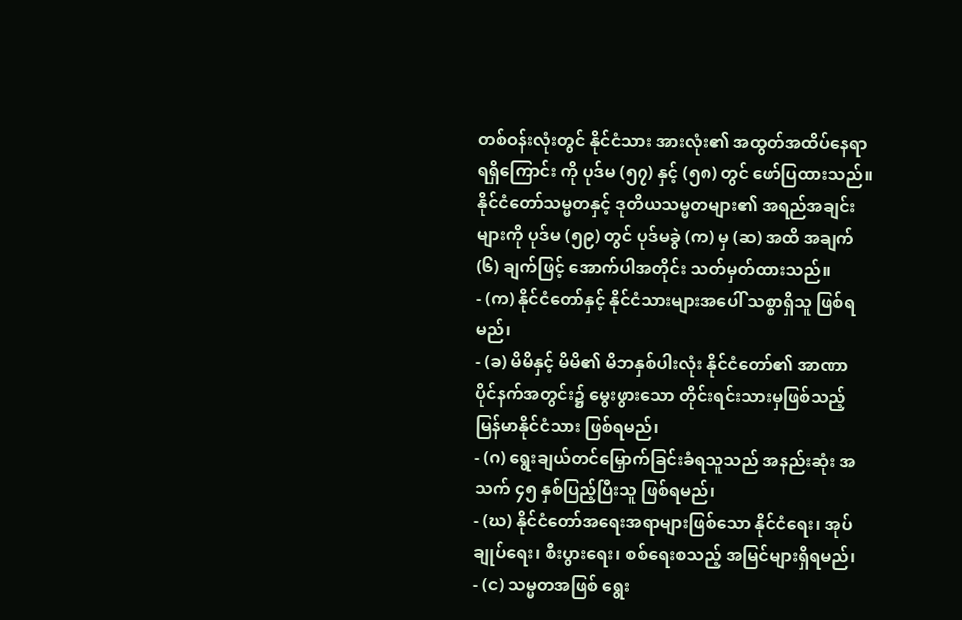တစ်ဝန်းလုံးတွင် နိုင်ငံသား အားလုံး၏ အထွတ်အထိပ်နေရာ ရရှိကြောင်း ကို ပုဒ်မ (၅၇) နှင့် (၅၈) တွင် ဖော်ပြထားသည်။ နိုင်ငံတော်သမ္မတနှင့် ဒုတိယသမ္မတများ၏ အရည်အချင်းများကို ပုဒ်မ (၅၉) တွင် ပုဒ်မခွဲ (က) မှ (ဆ) အထိ အချက် (၆) ချက်ဖြင့် အောက်ပါအတိုင်း သတ်မှတ်ထားသည်။
- (က) နိုင်ငံတော်နှင့် နိုင်ငံသားများအပေါ် သစ္စာရှိသူ ဖြစ်ရမည်၊
- (ခ) မိမိနှင့် မိမိ၏ မိဘနှစ်ပါးလုံး နိုင်ငံတော်၏ အာဏာ ပိုင်နက်အတွင်း၌ မွေးဖွားသော တိုင်းရင်းသားမှဖြစ်သည့် မြန်မာနိုင်ငံသား ဖြစ်ရမည်၊
- (ဂ) ရွေးချယ်တင်မြှောက်ခြင်းခံရသူသည် အနည်းဆုံး အသက် ၄၅ နှစ်ပြည့်ပြီးသူ ဖြစ်ရမည်၊
- (ဃ) နိုင်ငံတော်အရေးအရာများဖြစ်သော နိုင်ငံရေး၊ အုပ်ချုပ်ရေး၊ စီးပွားရေး၊ စစ်ရေးစသည့် အမြင်များရှိရမည်၊
- (င) သမ္မတအဖြစ် ရွေး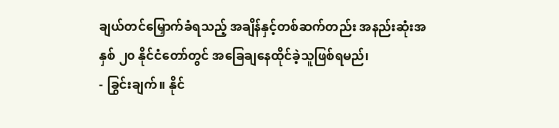ချယ်တင်မြှောက်ခံရသည့် အချိန်နှင့်တစ်ဆက်တည်း အနည်းဆုံးအနှစ် ၂၀ နိုင်ငံတော်တွင် အခြေချနေထိုင်ခဲ့သူဖြစ်ရမည်၊
- ခြွင်းချက်။ နိုင်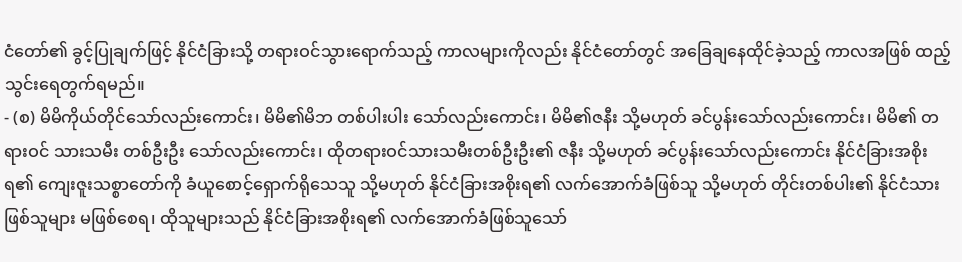ငံတော်၏ ခွင့်ပြုချက်ဖြင့် နိုင်ငံခြားသို့ တရားဝင်သွားရောက်သည့် ကာလများကိုလည်း နိုင်ငံတော်တွင် အခြေချနေထိုင်ခဲ့သည့် ကာလအဖြစ် ထည့်သွင်းရေတွက်ရမည်။
- (စ) မိမိကိုယ်တိုင်သော်လည်းကောင်း၊ မိမိ၏မိဘ တစ်ပါးပါး သော်လည်းကောင်း၊ မိမိ၏ဇနီး သို့မဟုတ် ခင်ပွန်းသော်လည်းကောင်း၊ မိမိ၏ တရားဝင် သားသမီး တစ်ဦးဦး သော်လည်းကောင်း၊ ထိုတရားဝင်သားသမီးတစ်ဦးဦး၏ ဇနီး သို့မဟုတ် ခင်ပွန်းသော်လည်းကောင်း နိုင်ငံခြားအစိုးရ၏ ကျေးဇူးသစ္စာတော်ကို ခံယူစောင့်ရှောက်ရိုသေသူ သို့မဟုတ် နိုင်ငံခြားအစိုးရ၏ လက်အောက်ခံဖြစ်သူ သို့မဟုတ် တိုင်းတစ်ပါး၏ နိုင်ငံသားဖြစ်သူများ မဖြစ်စေရ၊ ထိုသူများသည် နိုင်ငံခြားအစိုးရ၏ လက်အောက်ခံဖြစ်သူသော်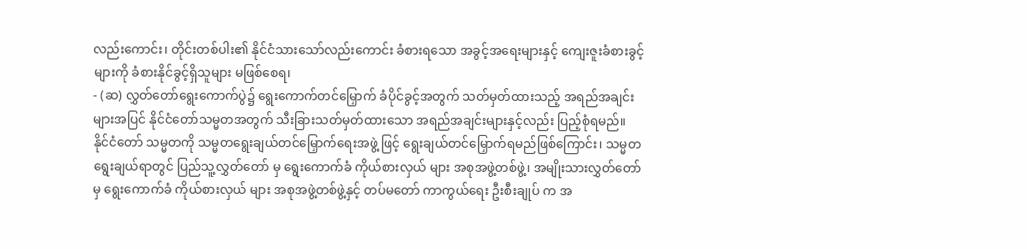လည်းကောင်း၊ တိုင်းတစ်ပါး၏ နိုင်ငံသားသော်လည်းကောင်း ခံစားရသော အခွင့်အရေးများနှင့် ကျေးဇူးခံစားခွင့်များကို ခံစားနိုင်ခွင့်ရှိသူများ မဖြစ်စေရ၊
- (ဆ) လွှတ်တော်ရွေးကောက်ပွဲ၌ ရွေးကောက်တင်မြှောက် ခံပိုင်ခွင့်အတွက် သတ်မှတ်ထားသည့် အရည်အချင်းများအပြင် နိုင်ငံတော်သမ္မတအတွက် သီးခြားသတ်မှတ်ထားသော အရည်အချင်းများနှင့်လည်း ပြည့်စုံရမည်။
နိုင်ငံတော် သမ္မတကို သမ္မတရွေးချယ်တင်မြှောက်ရေးအဖွဲ့ ဖြင့် ရွေးချယ်တင်မြှောက်ရမည်ဖြစ်ကြောင်း၊ သမ္မတ ရွေးချယ်ရာတွင် ပြည်သူ့လွှတ်တော် မှ ရွေးကောက်ခံ ကိုယ်စားလှယ် များ အစုအဖွဲ့တစ်ဖွဲ့၊ အမျိုးသားလွှတ်တော် မှ ရွေးကောက်ခံ ကိုယ်စားလှယ် များ အစုအဖွဲ့တစ်ဖွဲ့နှင့် တပ်မတော် ကာကွယ်ရေး ဦးစီးချုပ် က အ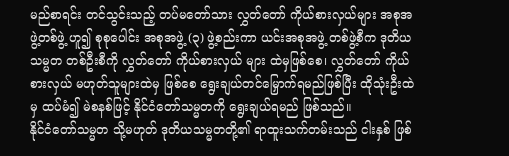မည်စာရင်း တင်သွင်းသည့် တပ်မတော်သား လွှတ်တော် ကိုယ်စားလှယ်များ အစုအဖွဲ့တစ်ဖွဲ့ ဟူ၍ စုစုပေါင်း အစုအဖွဲ့ (၃) ဖွဲ့စည်းကာ ယင်းအစုအဖွဲ့ တစ်ဖွဲ့စီက ဒုတိယသမ္မတ တစ်ဦးစီကို လွှတ်တော် ကိုယ်စားလှယ် များ ထဲမှဖြစ်စေ၊ လွှတ်တော် ကိုယ်စားလှယ် မဟုတ်သူများထဲမှ ဖြစ်စေ ရွေးချယ်တင်မြှောက်ရမည်ဖြစ်ပြီး ထိုသုံးဦးထဲမှ ထပ်မံ၍ မဲစနစ်ဖြင့် နိုင်ငံတော်သမ္မတကို ရွေးချယ်ရမည် ဖြစ်သည်။
နိုင်ငံတော်သမ္မတ သို့မဟုတ် ဒုတိယသမ္မတတို့၏ ရာထူးသက်တမ်းသည် ငါးနှစ် ဖြစ်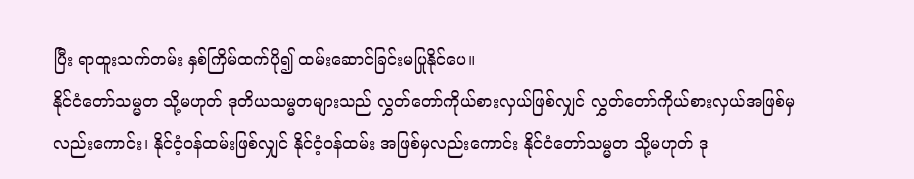ပြီး ရာထူးသက်တမ်း နှစ်ကြိမ်ထက်ပို၍ ထမ်းဆောင်ခြင်းမပြုနိုင်ပေ။
နိုင်ငံတော်သမ္မတ သို့မဟုတ် ဒုတိယသမ္မတများသည် လွှတ်တော်ကိုယ်စားလှယ်ဖြစ်လျှင် လွှတ်တော်ကိုယ်စားလှယ်အဖြစ်မှလည်းကောင်း၊ နိုင်ငံ့ဝန်ထမ်းဖြစ်လျှင် နိုင်ငံ့ဝန်ထမ်း အဖြစ်မှလည်းကောင်း နိုင်ငံတော်သမ္မတ သို့မဟုတ် ဒု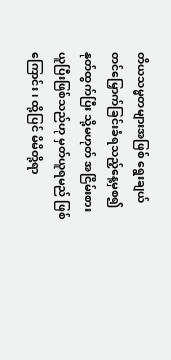တိယသမ္မတများအဖြစ် ရွေးချယ်တင်မြှောက်ခြင်းခံရသည့်နေ့မှစ၍ နုတ်ထွက်ပြီး သို့မဟုတ် အငြိမ်းစား ယူပြီးဖြစ်သည်ဟု မှတ်ယူရမည် ဖြစ်ကြောင်း၊ ထို့ပြင် မိမိတို့ရာ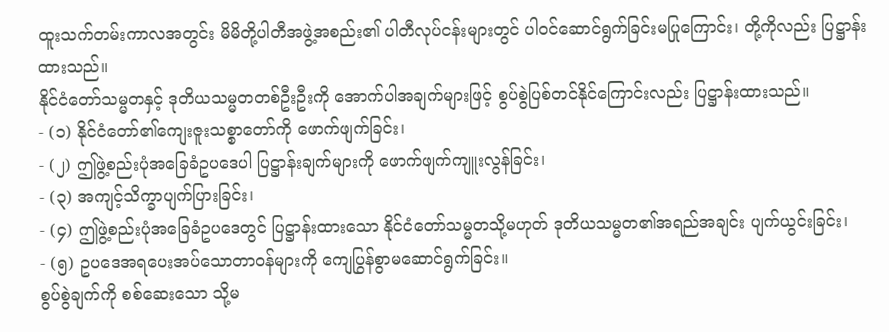ထူးသက်တမ်းကာလအတွင်း မိမိတို့ပါတီအဖွဲ့အစည်း၏ ပါတီလုပ်ငန်းများတွင် ပါဝင်ဆောင်ရွက်ခြင်းမပြုကြောင်း၊ တို့ကိုလည်း ပြဋ္ဌာန်းထားသည်။
နိုင်ငံတော်သမ္မတနှင့် ဒုတိယသမ္မတတစ်ဦးဦးကို အောက်ပါအချက်များဖြင့် စွပ်စွဲပြစ်တင်နိုင်ကြောင်းလည်း ပြဋ္ဌာန်းထားသည်။
- (၁) နိုင်ငံတော်၏ကျေးဇူးသစ္စာတော်ကို ဖောက်ဖျက်ခြင်း၊
- (၂) ဤဖွဲ့စည်းပုံအခြေခံဥပဒေပါ ပြဋ္ဌာန်းချက်များကို ဖောက်ဖျက်ကျူးလွန်ခြင်း၊
- (၃) အကျင့်သိက္ခာပျက်ပြားခြင်း၊
- (၄) ဤဖွဲ့စည်းပုံအခြေခံဥပဒေတွင် ပြဋ္ဌာန်းထားသော နိုင်ငံတော်သမ္မတသို့မဟုတ် ဒုတိယသမ္မတ၏အရည်အချင်း ပျက်ယွင်းခြင်း၊
- (၅) ဥပဒေအရပေးအပ်သောတာဝန်များကို ကျေပြွန်စွာမဆောင်ရွက်ခြင်း။
စွပ်စွဲချက်ကို စစ်ဆေးသော သို့မ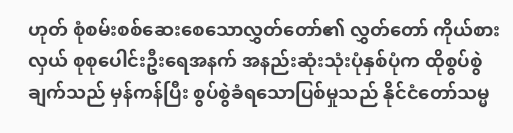ဟုတ် စုံစမ်းစစ်ဆေးစေသောလွှတ်တော်၏ လွှတ်တော် ကိုယ်စားလှယ် စုစုပေါင်းဦးရေအနက် အနည်းဆုံးသုံးပုံနှစ်ပုံက ထိုစွပ်စွဲချက်သည် မှန်ကန်ပြီး စွပ်စွဲခံရသောပြစ်မှုသည် နိုင်ငံတော်သမ္မ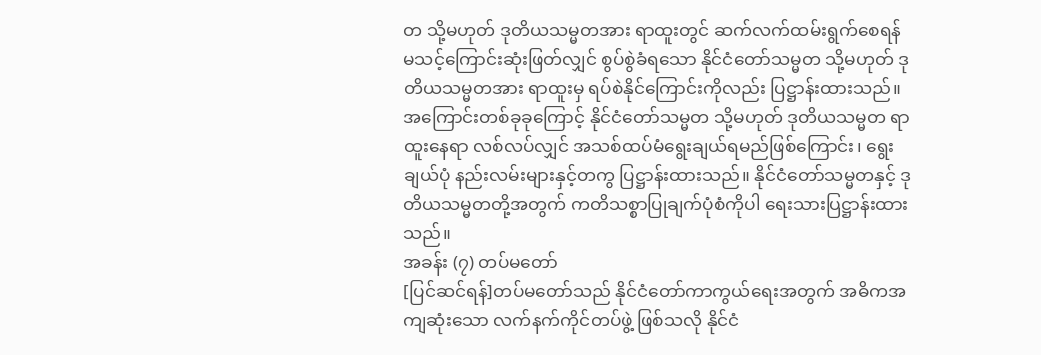တ သို့မဟုတ် ဒုတိယသမ္မတအား ရာထူးတွင် ဆက်လက်ထမ်းရွက်စေရန် မသင့်ကြောင်းဆုံးဖြတ်လျှင် စွပ်စွဲခံရသော နိုင်ငံတော်သမ္မတ သို့မဟုတ် ဒုတိယသမ္မတအား ရာထူးမှ ရပ်စဲနိုင်ကြောင်းကိုလည်း ပြဋ္ဌာန်းထားသည်။
အကြောင်းတစ်ခုခုကြောင့် နိုင်ငံတော်သမ္မတ သို့မဟုတ် ဒုတိယသမ္မတ ရာထူးနေရာ လစ်လပ်လျှင် အသစ်ထပ်မံရွေးချယ်ရမည်ဖြစ်ကြောင်း၊ ရွေးချယ်ပုံ နည်းလမ်းများနှင့်တကွ ပြဋ္ဌာန်းထားသည်။ နိုင်ငံတော်သမ္မတနှင့် ဒုတိယသမ္မတတို့အတွက် ကတိသစ္စာပြုချက်ပုံစံကိုပါ ရေးသားပြဋ္ဌာန်းထားသည်။
အခန်း (၇) တပ်မတော်
[ပြင်ဆင်ရန်]တပ်မတော်သည် နိုင်ငံတော်ကာကွယ်ရေးအတွက် အဓိကအကျဆုံးသော လက်နက်ကိုင်တပ်ဖွဲ့ ဖြစ်သလို နိုင်ငံ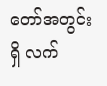တော်အတွင်းရှိ လက်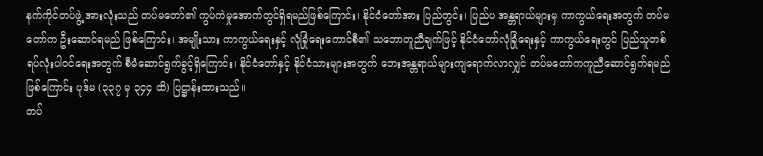နက်ကိုင်တပ်ဖွဲ့ အားလုံးသည် တပ်မတော်၏ ကွပ်ကဲမှုအောက်တွင်ရှိရမည်ဖြစ်ကြောင်း၊ နိုင်ငံတော်အား ပြည်တွင်း၊ ပြည်ပ အန္တရာယ်များမှ ကာကွယ်ရေးအတွက် တပ်မတော်က ဦးဆောင်ရမည် ဖြစ်ကြောင်း၊ အမျိုးသား ကာကွယ်ရေးနှင့် လုံခြုံရေးကောင်စီ၏ သဘောတူညီချက်ဖြင့် နိုင်ငံတော်လုံခြုံရေးနှင့် ကာကွယ်ရေးတွင် ပြည်သူတစ်ရပ်လုံးပါဝင်ရေးအတွက် စီမံဆောင်ရွက်ခွင့်ရှိကြောင်း၊ နိုင်ငံတော်နှင့် နိုင်ငံသားများအတွက် ဘေးအန္တရာယ်များကျရောက်လာလျှင် တပ်မတော်ကကူညီဆောင်ရွက်ရမည်ဖြစ်ကြောင်း ပုဒ်မ (၃၃၇ မှ ၃၄၄ ထိ) ပြဋ္ဌာန်းထားသည်။
တပ်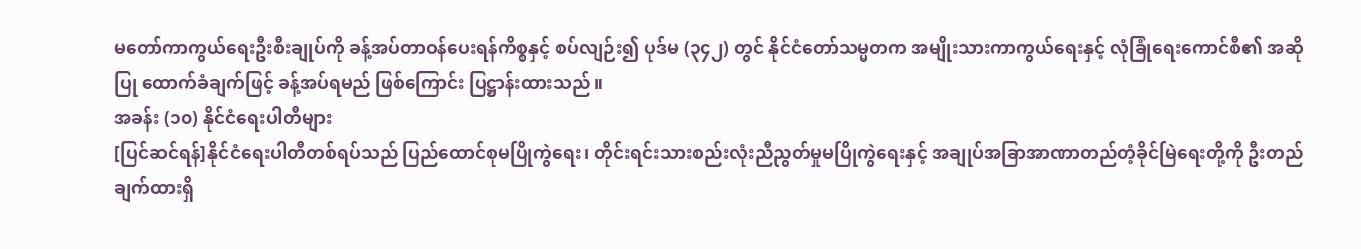မတော်ကာကွယ်ရေးဦးစီးချုပ်ကို ခန့်အပ်တာဝန်ပေးရန်ကိစ္စနှင့် စပ်လျဉ်း၍ ပုဒ်မ (၃၄၂) တွင် နိုင်ငံတော်သမ္မတက အမျိုးသားကာကွယ်ရေးနှင့် လုံခြုံရေးကောင်စီ၏ အဆိုပြု ထောက်ခံချက်ဖြင့် ခန့်အပ်ရမည် ဖြစ်ကြောင်း ပြဋ္ဌာန်းထားသည်။
အခန်း (၁၀) နိုင်ငံရေးပါတီများ
[ပြင်ဆင်ရန်]နိုင်ငံရေးပါတီတစ်ရပ်သည် ပြည်ထောင်စုမပြိုကွဲရေး၊ တိုင်းရင်းသားစည်းလုံးညီညွတ်မှုမပြိုကွဲရေးနှင့် အချုပ်အခြာအာဏာတည်တံ့ခိုင်မြဲရေးတို့ကို ဦးတည်ချက်ထားရှိ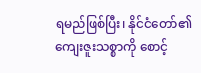ရမည်ဖြစ်ပြီး၊ နိုင်ငံတော်၏ကျေးဇူးသစ္စာကို စောင့်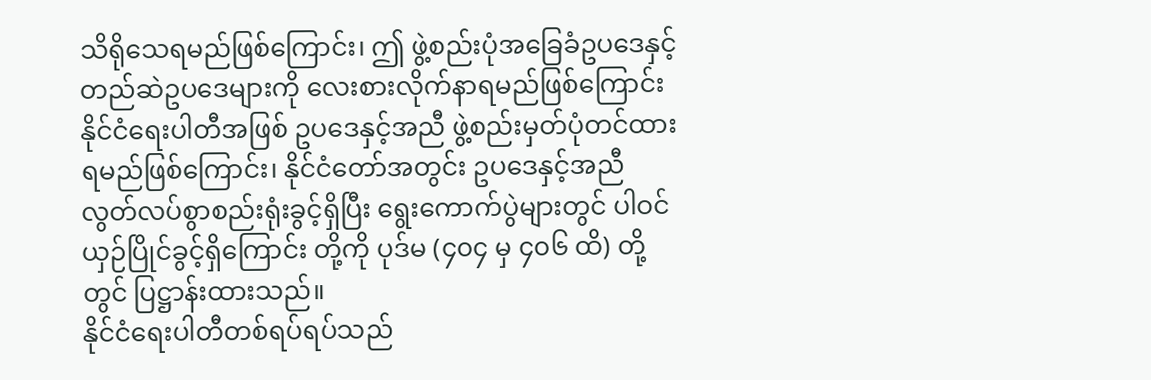သိရိုသေရမည်ဖြစ်ကြောင်း၊ ဤ ဖွဲ့စည်းပုံအခြေခံဥပဒေနှင့် တည်ဆဲဥပဒေများကို လေးစားလိုက်နာရမည်ဖြစ်ကြောင်း နိုင်ငံရေးပါတီအဖြစ် ဥပဒေနှင့်အညီ ဖွဲ့စည်းမှတ်ပုံတင်ထားရမည်ဖြစ်ကြောင်း၊ နိုင်ငံတော်အတွင်း ဥပဒေနှင့်အညီ လွတ်လပ်စွာစည်းရုံးခွင့်ရှိပြီး ရွေးကောက်ပွဲများတွင် ပါဝင်ယှဉ်ပြိုင်ခွင့်ရှိကြောင်း တို့ကို ပုဒ်မ (၄၀၄ မှ ၄၀၆ ထိ) တို့တွင် ပြဋ္ဌာန်းထားသည်။
နိုင်ငံရေးပါတီတစ်ရပ်ရပ်သည်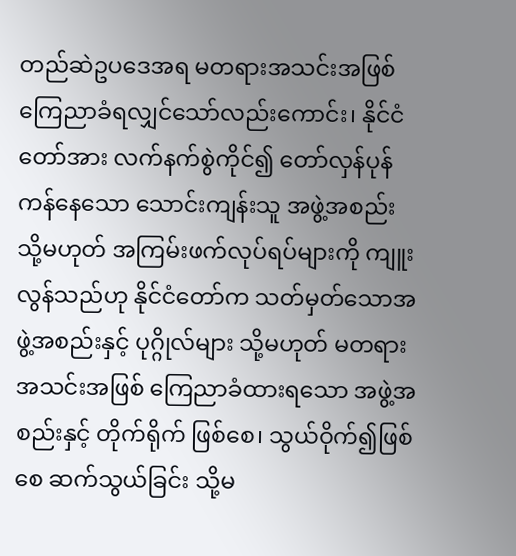တည်ဆဲဥပဒေအရ မတရားအသင်းအဖြစ် ကြေညာခံရလျှင်သော်လည်းကောင်း၊ နိုင်ငံတော်အား လက်နက်စွဲကိုင်၍ တော်လှန်ပုန်ကန်နေသော သောင်းကျန်းသူ အဖွဲ့အစည်း သို့မဟုတ် အကြမ်းဖက်လုပ်ရပ်များကို ကျူးလွန်သည်ဟု နိုင်ငံတော်က သတ်မှတ်သောအဖွဲ့အစည်းနှင့် ပုဂ္ဂိုလ်များ သို့မဟုတ် မတရားအသင်းအဖြစ် ကြေညာခံထားရသော အဖွဲ့အစည်းနှင့် တိုက်ရိုက် ဖြစ်စေ၊ သွယ်ဝိုက်၍ဖြစ်စေ ဆက်သွယ်ခြင်း သို့မ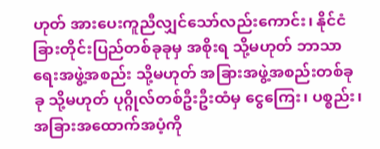ဟုတ် အားပေးကူညီလျှင်သော်လည်းကောင်း၊ နိုင်ငံခြားတိုင်းပြည်တစ်ခုခုမှ အစိုးရ သို့မဟုတ် ဘာသာရေးအဖွဲ့အစည်း သို့မဟုတ် အခြားအဖွဲ့အစည်းတစ်ခုခု သို့မဟုတ် ပုဂ္ဂိုလ်တစ်ဦးဦးထံမှ ငွေကြေး၊ ပစ္စည်း၊ အခြားအထောက်အပံ့ကို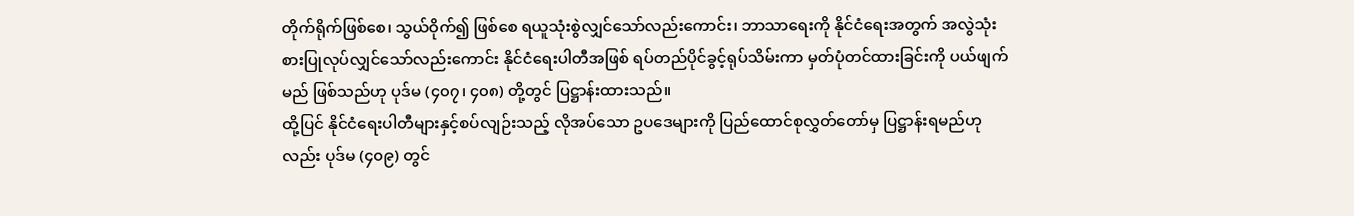တိုက်ရိုက်ဖြစ်စေ၊ သွယ်ဝိုက်၍ ဖြစ်စေ ရယူသုံးစွဲလျှင်သော်လည်းကောင်း၊ ဘာသာရေးကို နိုင်ငံရေးအတွက် အလွဲသုံးစားပြုလုပ်လျှင်သော်လည်းကောင်း နိုင်ငံရေးပါတီအဖြစ် ရပ်တည်ပိုင်ခွင့်ရုပ်သိမ်းကာ မှတ်ပုံတင်ထားခြင်းကို ပယ်ဖျက်မည် ဖြစ်သည်ဟု ပုဒ်မ (၄၀၇၊ ၄၀၈) တို့တွင် ပြဋ္ဌာန်းထားသည်။
ထို့ပြင် နိုင်ငံရေးပါတီများနှင့်စပ်လျဉ်းသည့် လိုအပ်သော ဥပဒေများကို ပြည်ထောင်စုလွှတ်တော်မှ ပြဋ္ဌာန်းရမည်ဟုလည်း ပုဒ်မ (၄၀၉) တွင်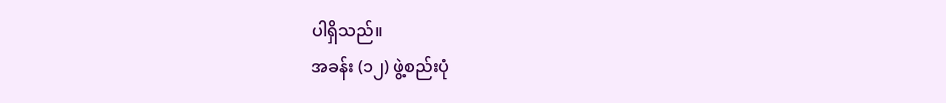ပါရှိသည်။
အခန်း (၁၂) ဖွဲ့စည်းပုံ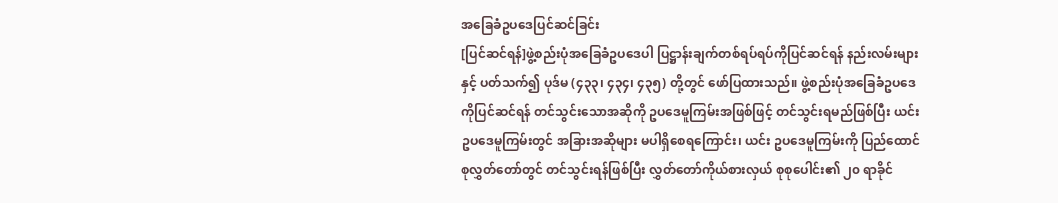အခြေခံဥပဒေပြင်ဆင်ခြင်း
[ပြင်ဆင်ရန်]ဖွဲ့စည်းပုံအခြေခံဥပဒေပါ ပြဋ္ဌာန်းချက်တစ်ရပ်ရပ်ကိုပြင်ဆင်ရန် နည်းလမ်းများနှင့် ပတ်သက်၍ ပုဒ်မ (၄၃၃၊ ၄၃၄၊ ၄၃၅) တို့တွင် ဖော်ပြထားသည်။ ဖွဲ့စည်းပုံအခြေခံဥပဒေကိုပြင်ဆင်ရန် တင်သွင်းသောအဆိုကို ဥပဒေမူကြမ်းအဖြစ်ဖြင့် တင်သွင်းရမည်ဖြစ်ပြီး ယင်းဥပဒေမူကြမ်းတွင် အခြားအဆိုများ မပါရှိစေရကြောင်း၊ ယင်း ဥပဒေမူကြမ်းကို ပြည်ထောင်စုလွှတ်တော်တွင် တင်သွင်းရန်ဖြစ်ပြီး လွှတ်တော်ကိုယ်စားလှယ် စုစုပေါင်း၏ ၂၀ ရာခိုင်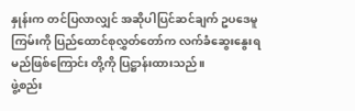နှုန်းက တင်ပြလာလျှင် အဆိုပါပြင်ဆင်ချက် ဥပဒေမူကြမ်းကို ပြည်ထောင်စုလွှတ်တော်က လက်ခံဆွေးနွေးရမည်ဖြစ်ကြောင်း တို့ကို ပြဋ္ဌာန်းထားသည်။
ဖွဲ့စည်း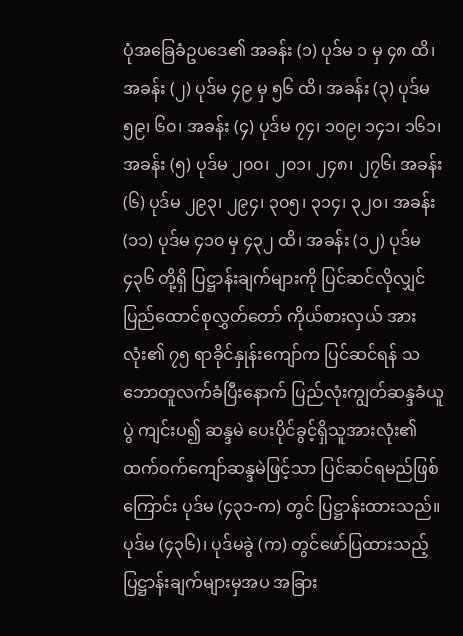ပုံအခြေခံဥပဒေ၏ အခန်း (၁) ပုဒ်မ ၁ မှ ၄၈ ထိ၊ အခန်း (၂) ပုဒ်မ ၄၉ မှ ၅၆ ထိ၊ အခန်း (၃) ပုဒ်မ ၅၉၊ ၆၀၊ အခန်း (၄) ပုဒ်မ ၇၄၊ ၁၀၉၊ ၁၄၁၊ ၁၆၁၊ အခန်း (၅) ပုဒ်မ ၂၀၀၊ ၂၀၁၊ ၂၄၈၊ ၂၇၆၊ အခန်း (၆) ပုဒ်မ ၂၉၃၊ ၂၉၄၊ ၃၀၅၊ ၃၁၄၊ ၃၂၀၊ အခန်း (၁၁) ပုဒ်မ ၄၁၀ မှ ၄၃၂ ထိ၊ အခန်း (၁၂) ပုဒ်မ ၄၃၆ တို့ရှိ ပြဋ္ဌာန်းချက်များကို ပြင်ဆင်လိုလျှင် ပြည်ထောင်စုလွှတ်တော် ကိုယ်စားလှယ် အားလုံး၏ ၇၅ ရာခိုင်နှုန်းကျော်က ပြင်ဆင်ရန် သဘောတူလက်ခံပြီးနောက် ပြည်လုံးကျွတ်ဆန္ဒခံယူပွဲ ကျင်းပ၍ ဆန္ဒမဲ ပေးပိုင်ခွင့်ရှိသူအားလုံး၏ ထက်ဝက်ကျော်ဆန္ဒမဲဖြင့်သာ ပြင်ဆင်ရမည်ဖြစ်ကြောင်း ပုဒ်မ (၄၃၁-က) တွင် ပြဋ္ဌာန်းထားသည်။
ပုဒ်မ (၄၃၆)၊ ပုဒ်မခွဲ (က) တွင်ဖော်ပြထားသည့် ပြဋ္ဌာန်းချက်များမှအပ အခြား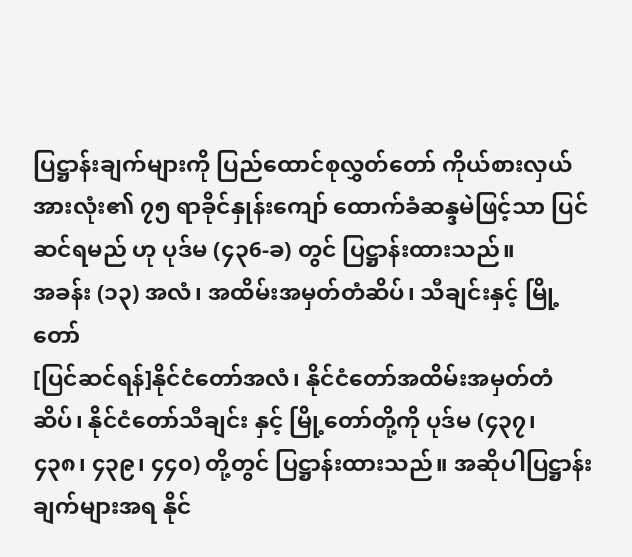ပြဋ္ဌာန်းချက်များကို ပြည်ထောင်စုလွှတ်တော် ကိုယ်စားလှယ်အားလုံး၏ ၇၅ ရာခိုင်နှုန်းကျော် ထောက်ခံဆန္ဒမဲဖြင့်သာ ပြင်ဆင်ရမည် ဟု ပုဒ်မ (၄၃6-ခ) တွင် ပြဋ္ဌာန်းထားသည်။
အခန်း (၁၃) အလံ၊ အထိမ်းအမှတ်တံဆိပ်၊ သီချင်းနှင့် မြို့တော်
[ပြင်ဆင်ရန်]နိုင်ငံတော်အလံ၊ နိုင်ငံတော်အထိမ်းအမှတ်တံဆိပ်၊ နိုင်ငံတော်သီချင်း နှင့် မြို့တော်တို့ကို ပုဒ်မ (၄၃၇၊ ၄၃၈၊ ၄၃၉၊ ၄၄၀) တို့တွင် ပြဋ္ဌာန်းထားသည်။ အဆိုပါပြဋ္ဌာန်းချက်များအရ နိုင်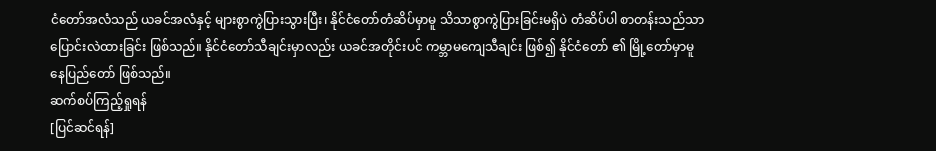ငံတော်အလံသည် ယခင်အလံနှင့် များစွာကွဲပြားသွားပြီး၊ နိုင်ငံတော်တံဆိပ်မှာမူ သိသာစွာကွဲပြားခြင်းမရှိပဲ တံဆိပ်ပါ စာတန်းသည်သာ ပြောင်းလဲထားခြင်း ဖြစ်သည်။ နိုင်ငံတော်သီချင်းမှာလည်း ယခင်အတိုင်းပင် ကမ္ဘာမကျေသီချင်း ဖြစ်၍ နိုင်ငံတော် ၏ မြို့တော်မှာမူ နေပြည်တော် ဖြစ်သည်။
ဆက်စပ်ကြည့်ရှုရန်
[ပြင်ဆင်ရန်]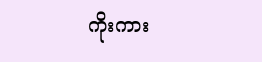ကိုးကား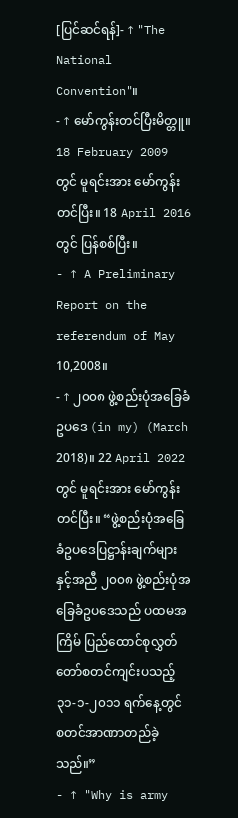[ပြင်ဆင်ရန်]- ↑ "The National Convention"။
- ↑ မော်ကွန်းတင်ပြီးမိတ္တူ။ 18 February 2009 တွင် မူရင်းအား မော်ကွန်းတင်ပြီး။ 18 April 2016 တွင် ပြန်စစ်ပြီး။
- ↑ A Preliminary Report on the referendum of May 10,2008။
- ↑ ၂၀၀၈ ဖွဲ့စည်းပုံအခြေခံဥပဒေ (in my) (March 2018)။ 22 April 2022 တွင် မူရင်းအား မော်ကွန်းတင်ပြီး။ “ဖွဲ့စည်းပုံအခြေခံဥပဒေပြဋ္ဌာန်းချက်များနှင့်အညီ ၂၀၀၈ ဖွဲ့စည်းပုံအခြေခံဥပဒေသည် ပထမအကြိမ် ပြည်ထောင်စုလွှတ်တော်စတင်ကျင်းပသည့် ၃၁-၁-၂၀၁၁ ရက်နေ့တွင် စတင်အာဏာတည်ခဲ့သည်။”
- ↑ "Why is army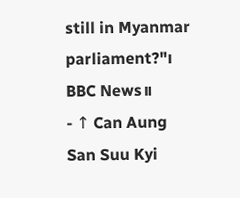still in Myanmar parliament?"၊ BBC News။
- ↑ Can Aung San Suu Kyi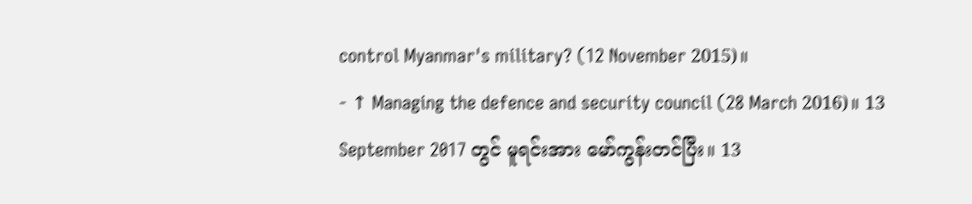control Myanmar's military? (12 November 2015)။
- ↑ Managing the defence and security council (28 March 2016)။ 13 September 2017 တွင် မူရင်းအား မော်ကွန်းတင်ပြီး။ 13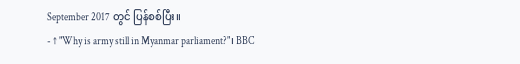September 2017 တွင် ပြန်စစ်ပြီး။
- ↑ "Why is army still in Myanmar parliament?"၊ BBC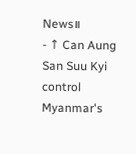News။
- ↑ Can Aung San Suu Kyi control Myanmar's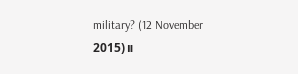military? (12 November 2015)။